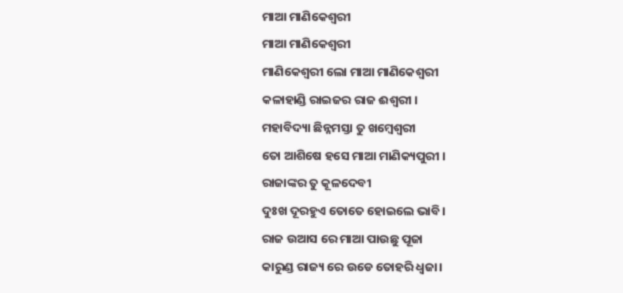ମାଆ ମାଣିକେଶ୍ବରୀ
ମାଆ ମାଣିକେଶ୍ବରୀ
ମାଣିକେଶ୍ବରୀ ଲୋ ମାଆ ମାଣିକେଶ୍ବରୀ
କଳାହାଣ୍ଡି ରାଇଜର ରାଜ ଈଶ୍ବରୀ ।
ମହାବିଦ୍ୟା ଛିନ୍ନମସ୍ତା ତୁ ଖମ୍ବେଶ୍ବରୀ
ତୋ ଆଶିଷେ ହସେ ମାଆ ମାଣିକ୍ୟପୁରୀ ।
ରାଜାଙ୍କର ତୁ କୂଳଦେବୀ
ଦୁଃଖ ଦୂରହୁଏ ତୋତେ ହୋଇଲେ ଭାବି।
ରାଜ ଉଆସ ରେ ମାଆ ପାଉଛୁ ପୂଜା
କାରୁଣ୍ଡ ରାଜ୍ୟ ରେ ଉଡେ ତୋହରି ଧ୍ବଜା।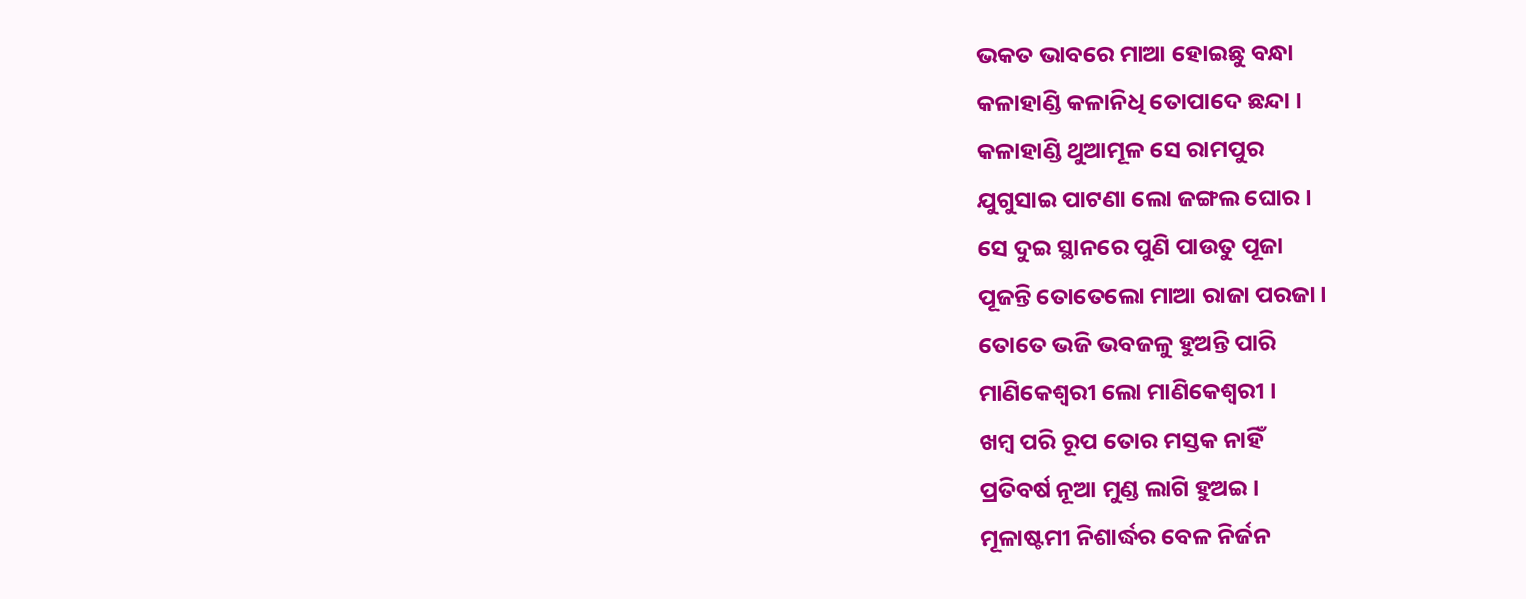ଭକତ ଭାବରେ ମାଆ ହୋଇଛୁ ବନ୍ଧା
କଳାହାଣ୍ଡି କଳାନିଧି ତୋପାଦେ ଛନ୍ଦା ।
କଳାହାଣ୍ଡି ଥୁଆମୂଳ ସେ ରାମପୁର
ଯୁଗୁସାଇ ପାଟଣା ଲୋ ଜଙ୍ଗଲ ଘୋର ।
ସେ ଦୁଇ ସ୍ଥାନରେ ପୁଣି ପାଉତୁ ପୂଜା
ପୂଜନ୍ତି ତୋତେଲୋ ମାଆ ରାଜା ପରଜା ।
ତୋତେ ଭଜି ଭବଜଳୁ ହୁଅନ୍ତି ପାରି
ମାଣିକେଶ୍ବରୀ ଲୋ ମାଣିକେଶ୍ବରୀ ।
ଖମ୍ବ ପରି ରୂପ ତୋର ମସ୍ତକ ନାହିଁ
ପ୍ରତିବର୍ଷ ନୂଆ ମୁଣ୍ଡ ଲାଗି ହୁଅଇ ।
ମୂଳାଷ୍ଟମୀ ନିଶାର୍ଦ୍ଧର ବେଳ ନିର୍ଜନ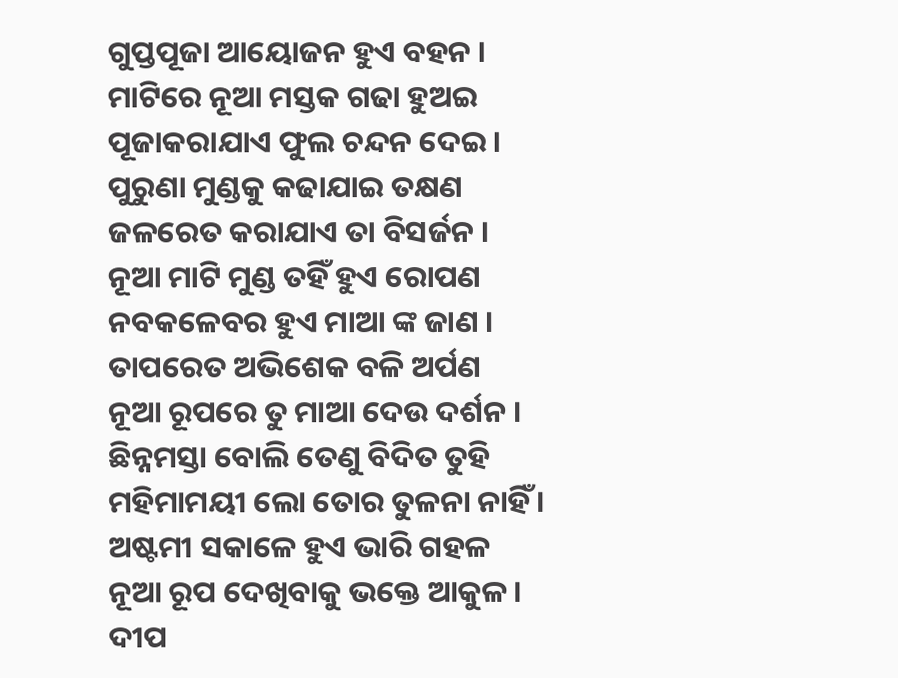ଗୁପ୍ତପୂଜା ଆୟୋଜନ ହୁଏ ବହନ ।
ମାଟିରେ ନୂଆ ମସ୍ତକ ଗଢା ହୁଅଇ
ପୂଜାକରାଯାଏ ଫୁଲ ଚନ୍ଦନ ଦେଇ ।
ପୁରୁଣା ମୁଣ୍ଡକୁ କଢାଯାଇ ତକ୍ଷଣ
ଜଳରେତ କରାଯାଏ ତା ବିସର୍ଜନ ।
ନୂଆ ମାଟି ମୁଣ୍ଡ ତହିଁ ହୁଏ ରୋପଣ
ନବକଳେବର ହୁଏ ମାଆ ଙ୍କ ଜାଣ ।
ତାପରେତ ଅଭିଶେକ ବଳି ଅର୍ପଣ
ନୂଆ ରୂପରେ ତୁ ମାଆ ଦେଉ ଦର୍ଶନ ।
ଛିନ୍ନମସ୍ତା ବୋଲି ତେଣୁ ବିଦିତ ତୁହି
ମହିମାମୟୀ ଲୋ ତୋର ତୁଳନା ନାହିଁ ।
ଅଷ୍ଟମୀ ସକାଳେ ହୁଏ ଭାରି ଗହଳ
ନୂଆ ରୂପ ଦେଖିବାକୁ ଭକ୍ତେ ଆକୁଳ।
ଦୀପ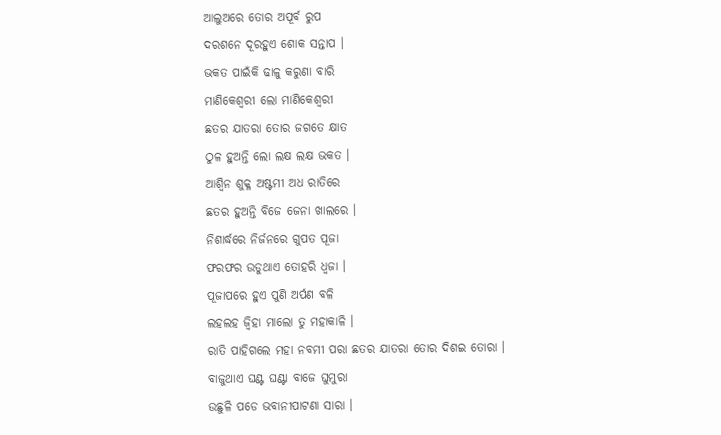ଆଲୁଅରେ ତୋର ଅପୂର୍ବ ରୁପ
ଦରଶନେ ଦୂରହୁଏ ଶୋକ ସନ୍ତାପ ।
ଭକତ ପାଇଁକି ଢାଳୁ କରୁଣା ବାରି
ମାଣିକେଶ୍ବରୀ ଲୋ ମାଣିକେଶ୍ବରୀ
ଛତର ଯାତରା ତୋର ଜଗତେ କ୍ଷାତ
ଠୁଳ ହୁଅନ୍ତି ଲୋ ଲକ୍ଷ ଲକ୍ଷ ଭକତ ।
ଆଶ୍ବିନ ଶୁକ୍ଳ ଅଷ୍ଟମୀ ଅଧ ରାତିରେ
ଛତର ହୁଅନ୍ତି ବିଜେ ଜେନା ଖାଲରେ ।
ନିଶାର୍ଦ୍ଧରେ ନିର୍ଜନରେ ଗୁପତ ପୂଜା
ଫରଫର ଉଡୁଥାଏ ତୋହରି ଧ୍ବଜା ।
ପୂଜାପରେ ହୁଏ ପୁଣି ଅର୍ପଣ ବଳି
ଲହଲହ ଜ୍ବିହା ମାଲୋ ତୁ ମହାକାଳି ।
ରାତି ପାହିଗଲେ ମହା ନବମୀ ପରା ଛତର ଯାତରା ତୋର ଦିଶଇ ତୋରା ।
ବାଜୁଥାଏ ଘଣ୍ଟ ଘଣ୍ଟା ବାଜେ ଘୁମୁରା
ଉଛୁଳି ପଡେ ଭବାନୀପାଟଣା ସାରା ।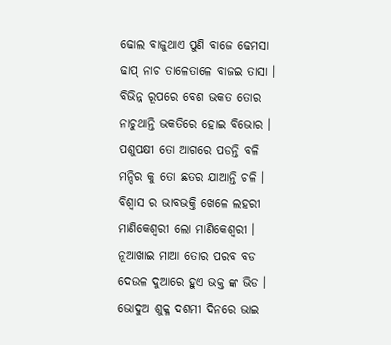ଢୋଲ ବାଜୁଥାଏ ପୁଣି ବାଜେ ଢେମସା
ଢାପ୍ ନାଚ ତାଳେତାଳେ ବାଜଇ ତାସା ।
ବିଭିନ୍ନ ରୂପରେ ବେଶ ଭକତ ତୋର
ନାଚୁଥାନ୍ତି ଭକତିରେ ହୋଇ ବିଭୋର ।
ପଶୁପକ୍ଷୀ ତୋ ଆଗରେ ପଡନ୍ତି ବଳି
ମନ୍ଦିର କୁ ତୋ ଛତର ଯାଆନ୍ତି ଚଳି ।
ବିଶ୍ୱାସ ର ଭାବଭକ୍ତି ଖେଳେ ଲହରୀ
ମାଣିକେଶ୍ବରୀ ଲୋ ମାଣିକେଶ୍ବରୀ ।
ନୂଆଖାଇ ମାଆ ତୋର ପରବ ବଡ
ଦେଉଳ ଦୁଆରେ ହୁଏ ଭକ୍ତ ଙ୍କ ଭିଡ ।
ଭୋଦୁଅ ଶୁକ୍ଳ ଦଶମୀ ଦିନରେ ଭାଇ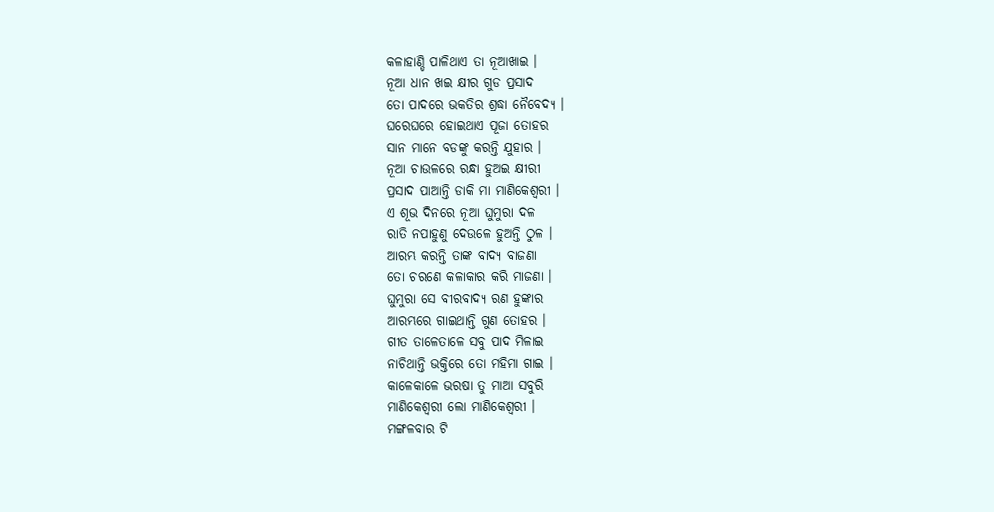କଳାହାଣ୍ଡି ପାଳିଥାଏ ତା ନୂଆଖାଇ ।
ନୂଆ ଧାନ ଖଇ କ୍ଷୀର ଗୁଡ ପ୍ରସାଦ
ତୋ ପାଦରେ ଭକତିର ଶ୍ରଦ୍ଧା ନୈବେଦ୍ୟ ।
ଘରେଘରେ ହୋଇଥାଏ ପୂଜା ତୋହର
ସାନ ମାନେ ବଡଙ୍କୁ କରନ୍ତି ଯୁହାର ।
ନୂଆ ଚାଉଳରେ ରନ୍ଧା ହୁଅଇ କ୍ଷୀରୀ
ପ୍ରସାଦ ପାଆନ୍ତି ଡାକି ମା ମାଣିକେଶ୍ବରୀ ।
ଏ ଶୂଭ ଦିନରେ ନୂଆ ଘୁମୁରା ଦଳ
ରାତି ନପାହୁଣୁ ଦେଉଳେ ହୁଅନ୍ତି ଠୁଳ ।
ଆରମ୍ଭ କରନ୍ତି ତାଙ୍କ ବାଦ୍ୟ ବାଜଣା
ତୋ ଚରଣେ କଳାକାର କରି ମାଜଣା ।
ଘୁମୁରା ସେ ବୀରବାଦ୍ୟ ରଣ ହୁଙ୍କାର
ଆରମ୍ଭରେ ଗାଇଥାନ୍ତି ଗୁଣ ତୋହର ।
ଗୀତ ତାଳେତାଳେ ସବୁ ପାଦ ମିଳାଇ
ନାଚିଥାନ୍ତି ଭକ୍ତିରେ ତୋ ମହିମା ଗାଇ ।
କାଳେକାଳେ ଭରଷା ତୁ ମାଆ ସବୁରି
ମାଣିକେଶ୍ବରୀ ଲୋ ମାଣିକେଶ୍ବରୀ ।
ମଙ୍ଗଳବାର ଟି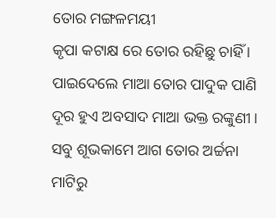ତୋର ମଙ୍ଗଳମୟୀ
କୃପା କଟାକ୍ଷ ରେ ତୋର ରହିଛୁ ଚାହିଁ ।
ପାଇଦେଲେ ମାଆ ତୋର ପାଦୁକ ପାଣି
ଦୂର ହୁଏ ଅବସାଦ ମାଆ ଭକ୍ତ ରଙ୍କୁଣୀ ।
ସବୁ ଶୂଭକାମେ ଆଗ ତୋର ଅର୍ଚ୍ଚନା
ମାଟିରୁ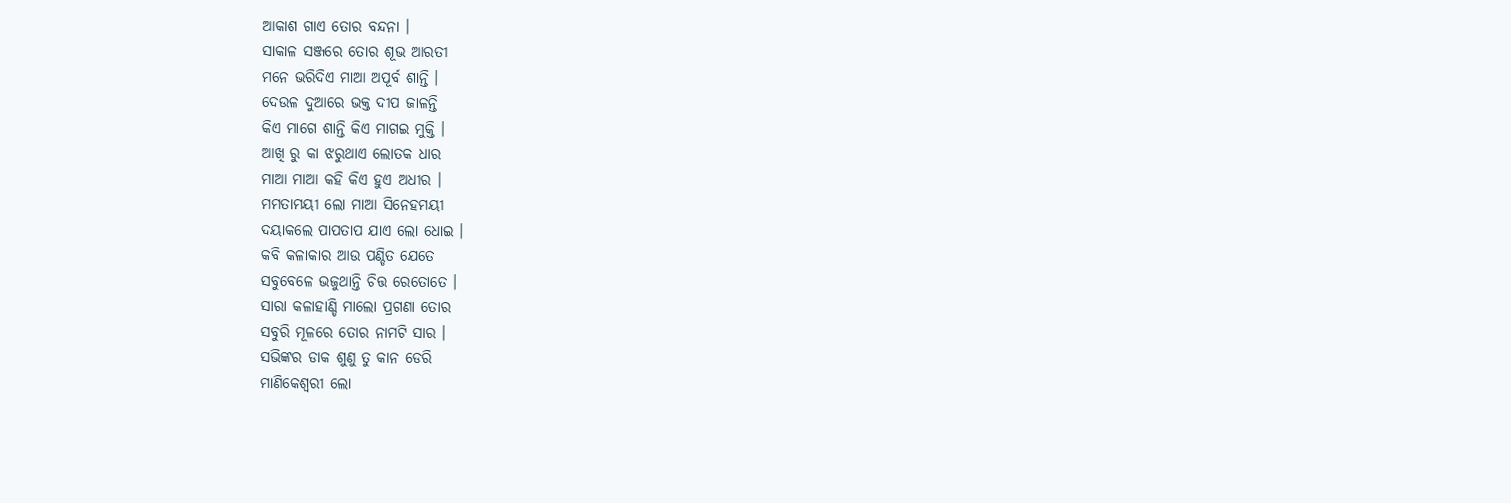ଆକାଶ ଗାଏ ତୋର ବନ୍ଦନା ।
ସାକାଳ ସଞ୍ଜରେ ତୋର ଶୂଭ ଆରତୀ
ମନେ ଭରିଦିଏ ମାଆ ଅପୂର୍ବ ଶାନ୍ତି ।
ଦେଉଳ ଦୁଆରେ ଭକ୍ତ ଦୀପ ଜାଳନ୍ତି
କିଏ ମାଗେ ଶାନ୍ତି କିଏ ମାଗଇ ମୁକ୍ତି ।
ଆଖି ରୁ କା ଝରୁଥାଏ ଲୋତକ ଧାର
ମାଆ ମାଆ କହି କିଏ ହୁଏ ଅଧୀର ।
ମମତାମୟୀ ଲୋ ମାଆ ସିନେହମୟୀ
ଦୟାକଲେ ପାପତାପ ଯାଏ ଲୋ ଧୋଇ ।
କବି କଳାକାର ଆଉ ପଣ୍ଡିତ ଯେତେ
ସବୁବେଳେ ଭଜୁଥାନ୍ତି ଚିତ୍ତ ରେତୋତେ ।
ସାରା କଳାହାଣ୍ଡି ମାଲୋ ପ୍ରଗଣା ତୋର
ସବୁରି ମୂଳରେ ତୋର ନାମଟି ସାର ।
ସଭିଙ୍କର ଡାକ ଶୁଣୁ ତୁ କାନ ଡେରି
ମାଣିକେଶ୍ବରୀ ଲୋ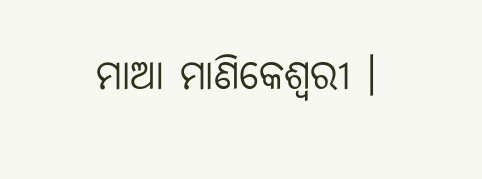ମାଆ ମାଣିକେଶ୍ବରୀ ।